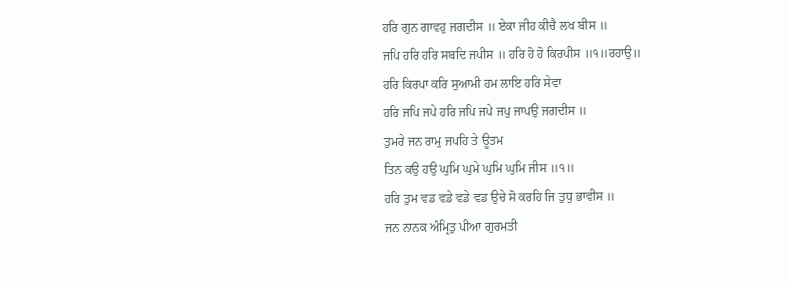ਹਰਿ ਗੁਨ ਗਾਵਹੁ ਜਗਦੀਸ ॥ ਏਕਾ ਜੀਹ ਕੀਚੈ ਲਖ ਬੀਸ ॥
ਜਪਿ ਹਰਿ ਹਰਿ ਸਬਦਿ ਜਪੀਸ ॥ ਹਰਿ ਹੋ ਹੋ ਕਿਰਪੀਸ ॥੧॥ਰਹਾਉ॥
ਹਰਿ ਕਿਰਪਾ ਕਰਿ ਸੁਆਮੀ ਹਮ ਲਾਇ ਹਰਿ ਸੇਵਾ
ਹਰਿ ਜਪਿ ਜਪੇ ਹਰਿ ਜਪਿ ਜਪੇ ਜਪੁ ਜਾਪਉ ਜਗਦੀਸ ॥
ਤੁਮਰੇ ਜਨ ਰਾਮੁ ਜਪਹਿ ਤੇ ਊਤਮ
ਤਿਨ ਕਉ ਹਉ ਘੁਮਿ ਘੁਮੇ ਘੁਮਿ ਘੁਮਿ ਜੀਸ ॥੧॥
ਹਰਿ ਤੁਮ ਵਡ ਵਡੇ ਵਡੇ ਵਡ ਉਚੇ ਸੋ ਕਰਹਿ ਜਿ ਤੁਧੁ ਭਾਵੀਸ ॥
ਜਨ ਨਾਨਕ ਅੰਮ੍ਰਿਤੁ ਪੀਆ ਗੁਰਮਤੀ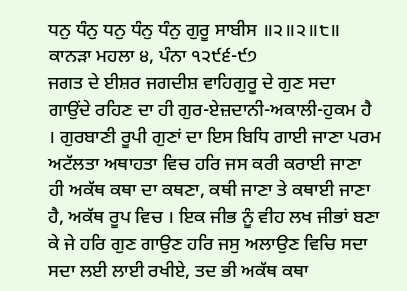ਧਨੁ ਧੰਨੁ ਧਨੁ ਧੰਨੁ ਧੰਨੁ ਗੁਰੂ ਸਾਬੀਸ ॥੨॥੨॥੮॥
ਕਾਨੜਾ ਮਹਲਾ ੪, ਪੰਨਾ ੧੨੯੬-੯੭
ਜਗਤ ਦੇ ਈਸ਼ਰ ਜਗਦੀਸ਼ ਵਾਹਿਗੁਰੂ ਦੇ ਗੁਣ ਸਦਾ ਗਾਉਂਦੇ ਰਹਿਣ ਦਾ ਹੀ ਗੁਰ-ਏਜ਼ਦਾਨੀ-ਅਕਾਲੀ-ਹੁਕਮ ਹੈ । ਗੁਰਬਾਣੀ ਰੂਪੀ ਗੁਣਾਂ ਦਾ ਇਸ ਬਿਧਿ ਗਾਈ ਜਾਣਾ ਪਰਮ ਅਟੱਲਤਾ ਅਥਾਹਤਾ ਵਿਚ ਹਰਿ ਜਸ ਕਰੀ ਕਰਾਈ ਜਾਣਾ ਹੀ ਅਕੱਥ ਕਥਾ ਦਾ ਕਥਣਾ, ਕਥੀ ਜਾਣਾ ਤੇ ਕਥਾਈ ਜਾਣਾ ਹੈ, ਅਕੱਥ ਰੂਪ ਵਿਚ । ਇਕ ਜੀਭ ਨੂੰ ਵੀਹ ਲਖ ਜੀਭਾਂ ਬਣਾ ਕੇ ਜੇ ਹਰਿ ਗੁਣ ਗਾਉਣ ਹਰਿ ਜਸੁ ਅਲਾਉਣ ਵਿਚਿ ਸਦਾ ਸਦਾ ਲਈ ਲਾਈ ਰਖੀਏ, ਤਦ ਭੀ ਅਕੱਥ ਕਥਾ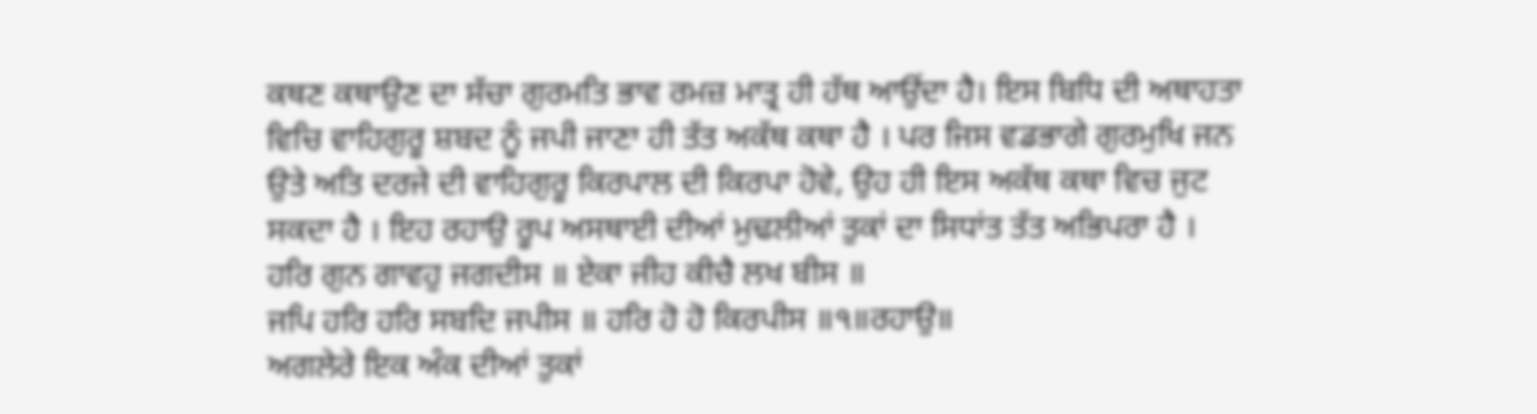ਕਥਣ ਕਥਾਉਣ ਦਾ ਸੱਚਾ ਗੁਰਮਤਿ ਭਾਵ ਰਮਜ਼ ਮਾਤ੍ਰ ਹੀ ਹੱਥ ਆਉਂਦਾ ਹੈ। ਇਸ ਬਿਧਿ ਦੀ ਅਥਾਹਤਾ ਵਿਚਿ ਵਾਹਿਗੁਰੂ ਸ਼ਬਦ ਨੂੰ ਜਪੀ ਜਾਣਾ ਹੀ ਤੱਤ ਅਕੱਥ ਕਥਾ ਹੈ । ਪਰ ਜਿਸ ਵਡਭਾਗੇ ਗੁਰਮੁਖਿ ਜਨ ਉਤੇ ਅਤਿ ਦਰਜੇ ਦੀ ਵਾਹਿਗੁਰੂ ਕਿਰਪਾਲ ਦੀ ਕਿਰਪਾ ਹੋਵੇ, ਉਹ ਹੀ ਇਸ ਅਕੱਥ ਕਥਾ ਵਿਚ ਜੁਟ ਸਕਦਾ ਹੈ । ਇਹ ਰਹਾਉ ਰੂਪ ਅਸਥਾਈ ਦੀਆਂ ਮੁਢਲੀਆਂ ਤੁਕਾਂ ਦਾ ਸਿਧਾਂਤ ਤੱਤ ਅਭਿਪਰਾ ਹੈ ।
ਹਰਿ ਗੁਨ ਗਾਵਹੁ ਜਗਦੀਸ ॥ ਏਕਾ ਜੀਹ ਕੀਚੈ ਲਖ ਬੀਸ ॥
ਜਪਿ ਹਰਿ ਹਰਿ ਸਬਦਿ ਜਪੀਸ ॥ ਹਰਿ ਹੋ ਹੋ ਕਿਰਪੀਸ ॥੧॥ਰਹਾਉ॥
ਅਗਲੇਰੇ ਇਕ ਅੰਕ ਦੀਆਂ ਤੁਕਾਂ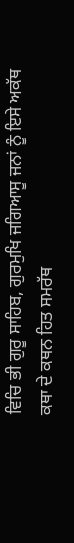ਵਿਚਿ ਭੀ ਗੁਰੂ ਸਾਹਿਬ, ਗੁਰਮੁਖਿ ਜਗਿਆਸੂ ਜਨਾਂ ਨੂੰ ਇਸੇ ਅਕੱਥ ਕਥਾ ਦੇ ਕਥਨ ਹਿਤ ਸਮਰੱਥ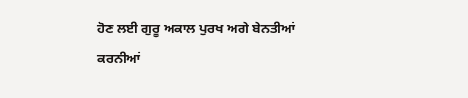ਹੋਣ ਲਈ ਗੁਰੂ ਅਕਾਲ ਪੁਰਖ ਅਗੇ ਬੇਨਤੀਆਂ ਕਰਨੀਆਂ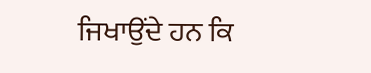ਜਿਖਾਉਂਦੇ ਹਨ ਕਿ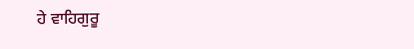ਹੇ ਵਾਹਿਗੁਰੂ